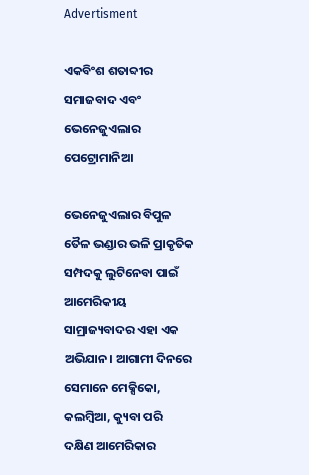Advertisment

ଏକବିଂଶ ଶତାବ୍ଦୀର ସମାଜବାଦ ଏବଂ ଭେନେଜୁଏଲାର ପେଟ୍ରୋମାନିଆ

ଭେନେଜୁଏଲାର ବିପୁଳ ତୈଳ ଭଣ୍ଡାର ଭଳି ପ୍ରାକୃତିକ ସମ୍ପଦକୁ ଲୁଟିନେବା ପାଇଁ  ଆମେରିକୀୟ ସାମ୍ରାଜ୍ୟବାଦର ଏହା ଏକ ଅଭିଯାନ। ଆଗାମୀ ଦିନରେ ସେମାନେ ମେକ୍ସିକୋ, କଲମ୍ବିଆ, କ୍ୟୁବା ପରି ଦକ୍ଷିଣ ଆମେରିକାର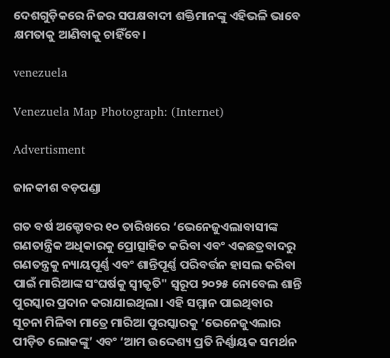ଦେଶଗୁଡ଼ିକରେ ନିଜର ସପକ୍ଷବାଦୀ ଶକ୍ତିମାନଙ୍କୁ ଏହିଭଳି ଭାବେ କ୍ଷମତାକୁ ଆଣିବାକୁ ଚାହିଁବେ।

venezuela

Venezuela Map Photograph: (Internet)

Advertisment

ଜାନକୀଶ ବଡ଼ପଣ୍ଡା

ଗତ ବର୍ଷ ଅକ୍ଟୋବର ୧୦ ତାରିଖରେ ‘ଭେନେଜୁଏଲାବାସୀଙ୍କ ଗଣତାନ୍ତ୍ରିକ ଅଧିକାରକୁ ପ୍ରୋତ୍ସାହିତ କରିବା ଏବଂ ଏକଛତ୍ରବାଦରୁ ଗଣତନ୍ତ୍ରକୁ ନ୍ୟାୟପୂର୍ଣ୍ଣ ଏବଂ ଶାନ୍ତିପୂର୍ଣ୍ଣ ପରିବର୍ତ୍ତନ ହାସଲ କରିବା ପାଇଁ ମାରିଆଙ୍କ ସଂଘର୍ଷକୁ ସ୍ୱୀକୃତି" ସ୍ୱରୂପ ୨୦୨୫ ନୋବେଲ ଶାନ୍ତି ପୁରସ୍କାର ପ୍ରଦାନ କରାଯାଇଥିଲା। ଏହି ସମ୍ମାନ ପାଇଥିବାର ସୂଚନା ମିଳିବା ମାତ୍ରେ ମାରିଆ ପୁରସ୍କାରକୁ ‘ଭେନେଜୁଏଲାର ପୀଡ଼ିତ ଲୋକଙ୍କୁ’ ଏବଂ ‘ଆମ ଉଦ୍ଦେଶ୍ୟ ପ୍ରତି ନିର୍ଣ୍ଣାୟକ ସମର୍ଥନ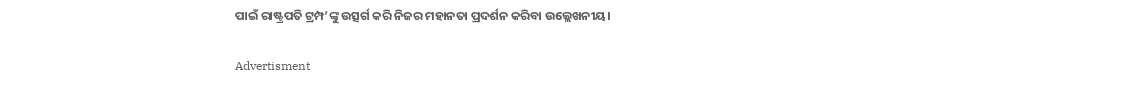ପାଇଁ ରାଷ୍ଟ୍ରପତି ଟ୍ରମ୍ପ’ଙ୍କୁ ଉତ୍ସର୍ଗ କରି ନିଜର ମହାନତା ପ୍ରଦର୍ଶନ କରିବା ଉଲ୍ଲେଖନୀୟ।

Advertisment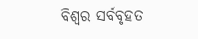ବିଶ୍ୱର ସର୍ବବୃହତ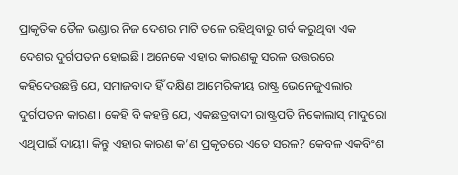ପ୍ରାକୃତିକ ତୈଳ ଭଣ୍ଡାର ନିଜ ଦେଶର ମାଟି ତଳେ ରହିଥିବାରୁ ଗର୍ବ କରୁଥିବା ଏକ ଦେଶର ଦୁର୍ଗପତନ ହୋଇଛି। ଅନେକେ ଏହାର କାରଣକୁ ସରଳ ଉତ୍ତରରେ କହିଦେଉଛନ୍ତି ଯେ, ସମାଜବାଦ ହିଁ ଦକ୍ଷିଣ ଆମେରିକୀୟ ରାଷ୍ଟ୍ର ଭେନେଜୁଏଲାର ଦୁର୍ଗପତନ କାରଣ। କେହି ବି କହନ୍ତି ଯେ, ଏକଛତ୍ରବାଦୀ ରାଷ୍ଟ୍ରପତି ନିକୋଲାସ୍ ମାଦୁରୋ ଏଥିପାଇଁ ଦାୟୀ। କିନ୍ତୁ ଏହାର କାରଣ କ’ଣ ପ୍ରକୃତରେ ଏତେ ସରଳ? କେବଳ ଏକବିଂଶ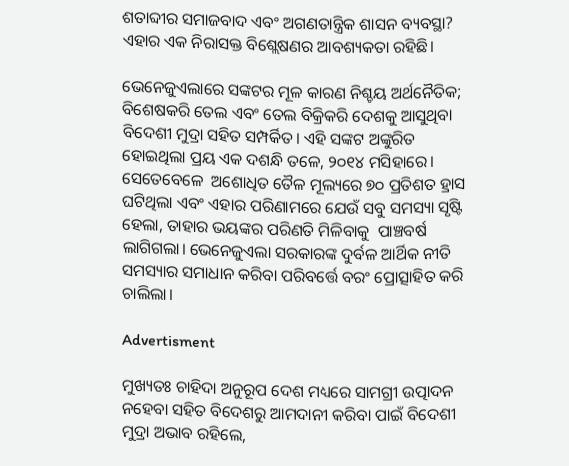ଶତାବ୍ଦୀର ସମାଜବାଦ ଏବଂ ଅଗଣତାନ୍ତ୍ରିକ ଶାସନ ବ୍ୟବସ୍ଥା? ଏହାର ଏକ ନିରାସକ୍ତ ବିଶ୍ଲେଷଣର ଆବଶ୍ୟକତା ରହିଛି।

ଭେନେଜୁଏଲାରେ ସଙ୍କଟର ମୂଳ କାରଣ ନିଶ୍ଚୟ ଅର୍ଥନୈତିକ; ବିଶେଷକରି ତେଲ ଏବଂ ତେଲ ବିକ୍ରିକରି ଦେଶକୁ ଆସୁଥିବା ବିଦେଶୀ ମୁଦ୍ରା ସହିତ ସମ୍ପର୍କିତ। ଏହି ସଙ୍କଟ ଅଙ୍କୁରିତ ହୋଇଥିଲା ପ୍ରୟ ଏକ ଦଶନ୍ଧି ତଳେ, ୨୦୧୪ ମସିହାରେ। ସେତେବେଳେ  ଅଶୋଧିତ ତୈଳ ମୂଲ୍ୟରେ ୭୦ ପ୍ରତିଶତ ହ୍ରାସ ଘଟିଥିଲା ଏବଂ ଏହାର ପରିଣାମରେ ଯେଉଁ ସବୁ ସମସ୍ୟା ସୃଷ୍ଟି ହେଲା, ତାହାର ଭୟଙ୍କର ପରିଣତି ମିଳିବାକୁ  ପାଞ୍ଚବର୍ଷ ଲାଗିଗଲା। ଭେନେଜୁଏଲା ସରକାରଙ୍କ ଦୁର୍ବଳ ଆର୍ଥିକ ନୀତି ସମସ୍ୟାର ସମାଧାନ କରିବା ପରିବର୍ତ୍ତେ ବରଂ ପ୍ରୋତ୍ସାହିତ କରି ଚାଲିଲା।

Advertisment

ମୁଖ୍ୟତଃ ଚାହିଦା ଅନୁରୂପ ଦେଶ ମଧ୍ୟରେ ସାମଗ୍ରୀ ଉତ୍ପାଦନ ନହେବା ସହିତ ବିଦେଶରୁ ଆମଦାନୀ କରିବା ପାଇଁ ବିଦେଶୀ ମୁଦ୍ରା ଅଭାବ ରହିଲେ,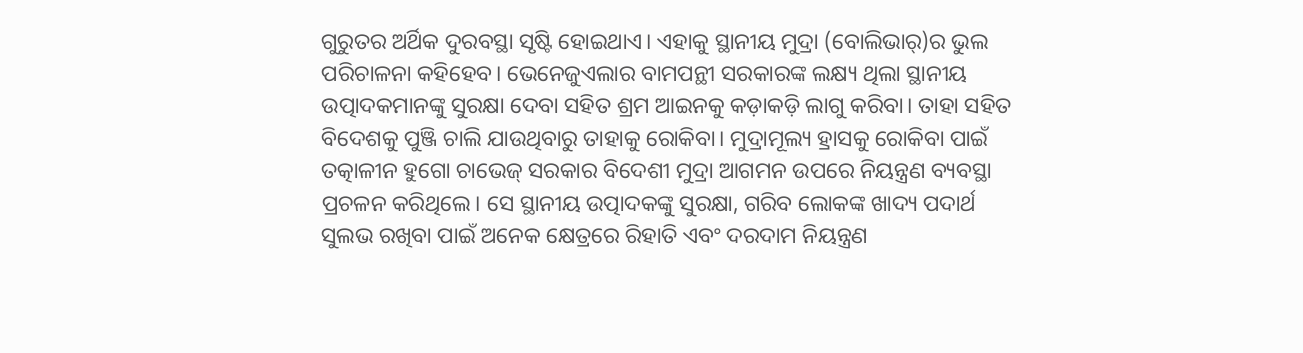ଗୁରୁତର ଅର୍ଥିକ ଦୁରବସ୍ଥା ସୃଷ୍ଟି ହୋଇଥାଏ। ଏହାକୁ ସ୍ଥାନୀୟ ମୁଦ୍ରା (ବୋଲିଭାର୍)ର ଭୁଲ ପରିଚାଳନା କହିହେବ। ଭେନେଜୁଏଲାର ବାମପନ୍ଥୀ ସରକାରଙ୍କ ଲକ୍ଷ୍ୟ ଥିଲା ସ୍ଥାନୀୟ ଉତ୍ପାଦକମାନଙ୍କୁ ସୁରକ୍ଷା ଦେବା ସହିତ ଶ୍ରମ ଆଇନକୁ କଡ଼ାକଡ଼ି ଲାଗୁ କରିବା। ତାହା ସହିତ ବିଦେଶକୁ ପୁଞ୍ଜି ଚାଲି ଯାଉଥିବାରୁ ତାହାକୁ ରୋକିବା। ମୁଦ୍ରାମୂଲ୍ୟ ହ୍ରାସକୁ ରୋକିବା ପାଇଁ ତତ୍କାଳୀନ ହୁଗୋ ଚାଭେଜ୍ ସରକାର ବିଦେଶୀ ମୁଦ୍ରା ଆଗମନ ଉପରେ ନିୟନ୍ତ୍ରଣ ବ୍ୟବସ୍ଥା ପ୍ରଚଳନ କରିଥିଲେ। ସେ ସ୍ଥାନୀୟ ଉତ୍ପାଦକଙ୍କୁ ସୁରକ୍ଷା, ଗରିବ ଲୋକଙ୍କ ଖାଦ୍ୟ ପଦାର୍ଥ ସୁଲଭ ରଖିବା ପାଇଁ ଅନେକ କ୍ଷେତ୍ରରେ ରିହାତି ଏବଂ ଦରଦାମ ନିୟନ୍ତ୍ରଣ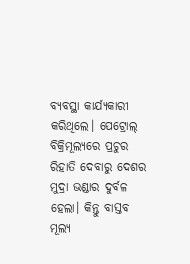ବ୍ୟବସ୍ଥା କାର୍ଯ୍ୟକାରୀ କରିଥିଲେ। ପେଟ୍ରୋଲ୍ ବିକ୍ରିମୂଲ୍ୟରେ ପ୍ରଚୁର ରିହାତି ଦେବାରୁ ଦେଶର ମୁଦ୍ରା ଭଣ୍ଡାର ଦୁର୍ବଳ ହେଲା। କିନ୍ତୁ ବାସ୍ତବ ମୂଲ୍ୟ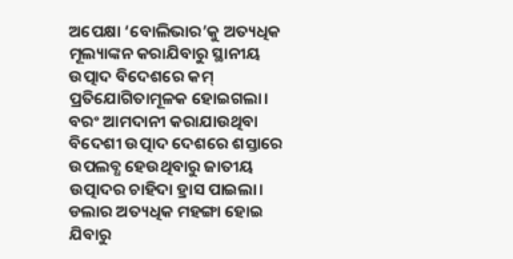ଅପେକ୍ଷା ‘ବୋଲିଭାର’କୁ ଅତ୍ୟଧିକ ମୂଲ୍ୟାଙ୍କନ କରାଯିବାରୁ ସ୍ଥାନୀୟ ଉତ୍ପାଦ ବିଦେଶରେ କମ୍ ପ୍ରତିଯୋଗିତାମୂଳକ ହୋଇଗଲା। ବରଂ ଆମଦାନୀ କରାଯାଉଥିବା ବିଦେଶୀ ଉତ୍ପାଦ ଦେଶରେ ଶସ୍ତାରେ ଉପଲବ୍ଧ ହେଉଥିବାରୁ ଜାତୀୟ ଉତ୍ପାଦର ଚାହିଦା ହ୍ରାସ ପାଇଲା। ଡଲାର ଅତ୍ୟଧିକ ମହଙ୍ଗା ହୋଇ ଯିବାରୁ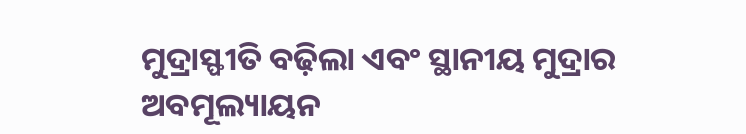ମୁଦ୍ରାସ୍ଫୀତି ବଢ଼ିଲା ଏବଂ ସ୍ଥାନୀୟ ମୁଦ୍ରାର ଅବମୂଲ୍ୟାୟନ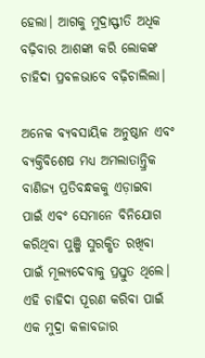ହେଲା। ଆଗକୁ ମୁଦ୍ରାସ୍ଫୀତି ଅଧିକ ବଢ଼ିବାର ଆଶଙ୍କା କରି ଲୋକଙ୍କ ଚାହିଦା ପ୍ରବଳଭାବେ ବଢ଼ିଚାଲିଲା।

ଅନେକ ବ୍ୟବସାୟିକ ଅନୁଷ୍ଠାନ ଏବଂ ବ୍ୟକ୍ତିବିଶେଷ ମଧ୍ୟ ଅମଲାତାନ୍ତ୍ରିକ ବାଣିଜ୍ୟ ପ୍ରତିବନ୍ଧକକୁ ଏଡ଼ାଇବା ପାଇଁ ଏବଂ ସେମାନେ ବିନିଯୋଗ କରିଥିବା ପୁଞ୍ଜି ସୁରକ୍ଷିତ ରଖିବା ପାଇଁ ମୂଲ୍ୟଦେବାକୁ ପ୍ରସ୍ତୁତ ଥିଲେ। ଏହି ଚାହିଦା ପୂରଣ କରିବା ପାଇଁ ଏକ ମୁଦ୍ରା କଳାବଜାର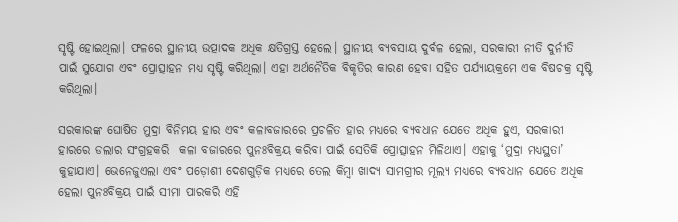ସୃଷ୍ଟି ହୋଇଥିଲା। ଫଳରେ ସ୍ଥାନୀୟ ଉତ୍ପାଦକ ଅଧିକ କ୍ଷତିଗ୍ରସ୍ତ ହେଲେ। ସ୍ଥାନୀୟ ବ୍ୟବସାୟ ଦୁର୍ବଳ ହେଲା, ସରକାରୀ ନୀତି ଦୁର୍ନୀତି ପାଇଁ ସୁଯୋଗ ଏବଂ ପ୍ରୋତ୍ସାହନ ମଧ୍ୟ ସୃଷ୍ଟି କରିଥିଲା। ଏହା ଅର୍ଥନୈତିକ ବିକୃତିର କାରଣ ହେବା ସହିତ ପର୍ଯ୍ୟାୟକ୍ରମେ ଏକ ବିଷଚକ୍ର ସୃଷ୍ଟି କରିଥିଲା।

ସରକାରଙ୍କ ଘୋଷିତ ମୁଦ୍ରା ବିନିମୟ ହାର ଏବଂ କଳାବଜାରରେ ପ୍ରଚଳିତ ହାର ମଧ୍ୟରେ ବ୍ୟବଧାନ ଯେତେ ଅଧିକ ହୁଏ, ସରକାରୀ ହାରରେ ଡଲାର ସଂଗ୍ରହକରି  କଳା ବଜାରରେ ପୁନଃବିକ୍ରୟ କରିବା ପାଇଁ ସେତିକି ପ୍ରୋତ୍ସାହନ ମିଳିଥାଏ। ଏହାକୁ ‘ମୁଦ୍ରା ମଧ୍ୟସ୍ଥତା’ କୁହାଯାଏ। ଭେନେଜୁଏଲା ଏବଂ ପଡ଼ୋଶୀ ଦେଶଗୁଡ଼ିକ ମଧ୍ୟରେ ତେଲ କିମ୍ବା ଖାଦ୍ୟ ସାମଗ୍ରୀର ମୂଲ୍ୟ ମଧ୍ୟରେ ବ୍ୟବଧାନ ଯେତେ ଅଧିକ ହେଲା ପୁନଃବିକ୍ରୟ ପାଇଁ ସୀମା ପାରକରି ଏହି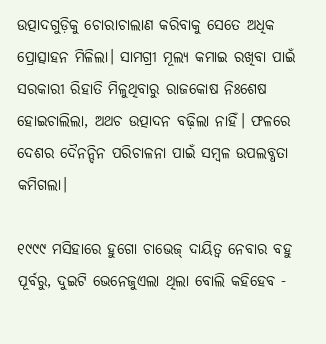ଉତ୍ପାଦଗୁଡ଼ିକୁ ଚୋରାଚାଲାଣ କରିବାକୁ ସେତେ ଅଧିକ ପ୍ରୋତ୍ସାହନ ମିଳିଲା। ସାମଗ୍ରୀ ମୂଲ୍ୟ କମାଇ ରଖିବା ପାଇଁ ସରକାରୀ ରିହାତି ମିଳୁଥିବାରୁ ରାଜକୋଷ ନିଃଶେଷ ହୋଇଚାଲିଲା, ଅଥଚ ଉତ୍ପାଦନ ବଢ଼ିଲା ନାହିଁ। ଫଳରେ ଦେଶର ଦୈନନ୍ଦିନ ପରିଚାଳନା ପାଇଁ ସମ୍ବଳ ଉପଲବ୍ଧତା କମିଗଲା।

୧୯୯୯ ମସିହାରେ ହୁଗୋ ଚାଭେଜ୍ ଦାୟିତ୍ୱ ନେବାର ବହୁ ପୂର୍ବରୁ, ଦୁଇଟି ଭେନେଜୁଏଲା ଥିଲା ବୋଲି କହିହେବ -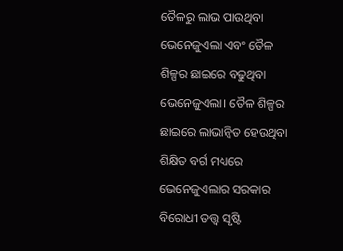ତୈଳରୁ ଲାଭ ପାଉଥିବା ଭେନେଜୁଏଲା ଏବଂ ତୈଳ ଶିଳ୍ପର ଛାଇରେ ବଢୁଥିବା ଭେନେଜୁଏଲା। ତୈଳ ଶିଳ୍ପର ଛାଇରେ ଲାଭାନ୍ୱିତ ହେଉଥିବା ଶିକ୍ଷିତ ବର୍ଗ ମଧ୍ୟରେ ଭେନେଜୁଏଲାର ସରକାର ବିରୋଧୀ ତତ୍ତ୍ୱ ସୃଷ୍ଟି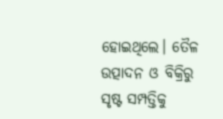ହୋଇଥିଲେ। ତୈଳ ଉତ୍ପାଦନ ଓ ବିକ୍ରିରୁ ସୃଷ୍ଟ ସମ୍ପତ୍ତିକୁ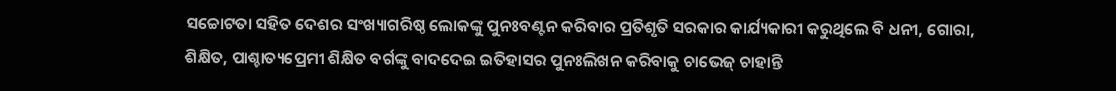ସଚ୍ଚୋଟତା ସହିତ ଦେଶର ସଂଖ୍ୟାଗରିଷ୍ଠ ଲୋକଙ୍କୁ ପୁନଃବଣ୍ଟନ କରିବାର ପ୍ରତିଶୃତି ସରକାର କାର୍ଯ୍ୟକାରୀ କରୁଥିଲେ ବି ଧନୀ, ଗୋରା, ଶିକ୍ଷିତ, ପାଶ୍ଚାତ୍ୟପ୍ରେମୀ ଶିକ୍ଷିତ ବର୍ଗଙ୍କୁ ବାଦଦେଇ ଇତିହାସର ପୁନଃଲିଖନ କରିବାକୁ ଚାଭେଜ୍ ଚାହାନ୍ତି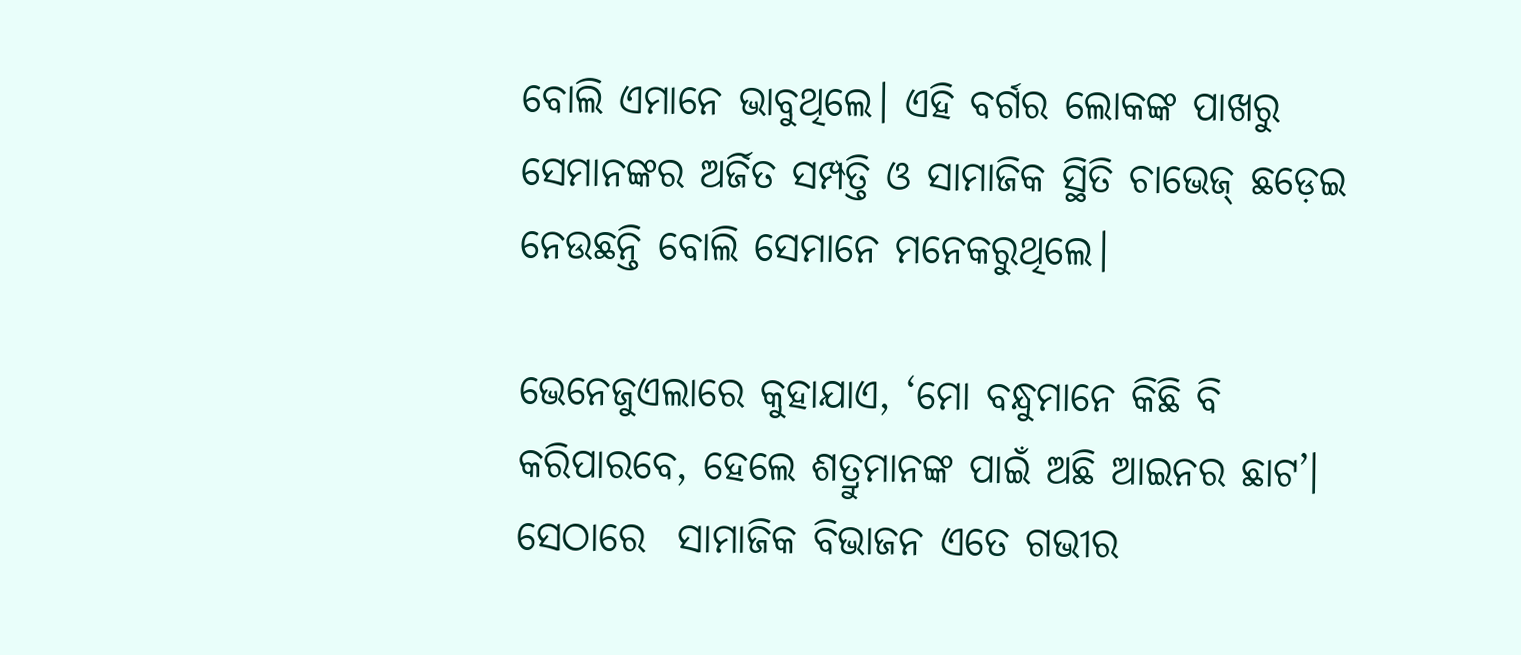ବୋଲି ଏମାନେ ଭାବୁଥିଲେ। ଏହି ବର୍ଗର ଲୋକଙ୍କ ପାଖରୁ ସେମାନଙ୍କର ଅର୍ଜିତ ସମ୍ପତ୍ତି ଓ ସାମାଜିକ ସ୍ଥିତି ଚାଭେଜ୍ ଛଡ଼େଇ ନେଉଛନ୍ତି ବୋଲି ସେମାନେ ମନେକରୁଥିଲେ।

ଭେନେଜୁଏଲାରେ କୁହାଯାଏ, ‘ମୋ ବନ୍ଧୁମାନେ କିଛି ବି କରିପାରବେ, ହେଲେ ଶତ୍ରୁମାନଙ୍କ ପାଇଁ ଅଛି ଆଇନର ଛାଟ’। ସେଠାରେ  ସାମାଜିକ ବିଭାଜନ ଏତେ ଗଭୀର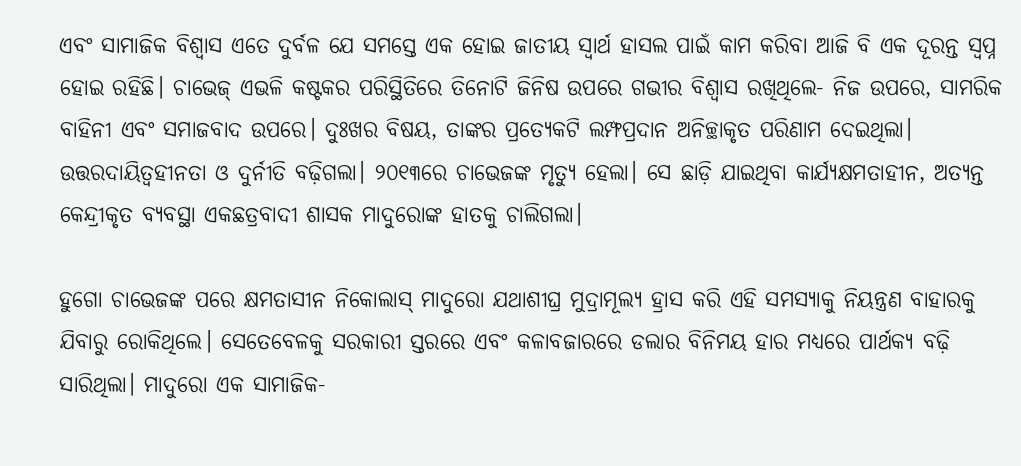ଏବଂ ସାମାଜିକ ବିଶ୍ୱାସ ଏତେ ଦୁର୍ବଳ ଯେ ସମସ୍ତେ ଏକ ହୋଇ ଜାତୀୟ ସ୍ୱାର୍ଥ ହାସଲ ପାଇଁ କାମ କରିବା ଆଜି ବି ଏକ ଦୂରନ୍ତ ସ୍ୱପ୍ନ ହୋଇ ରହିଛି। ଚାଭେଜ୍ ଏଭଳି କଷ୍ଟକର ପରିସ୍ଥିତିରେ ତିନୋଟି ଜିନିଷ ଉପରେ ଗଭୀର ବିଶ୍ୱାସ ରଖିଥିଲେ- ନିଜ ଉପରେ, ସାମରିକ ବାହିନୀ ଏବଂ ସମାଜବାଦ ଉପରେ। ଦୁଃଖର ବିଷୟ, ତାଙ୍କର ପ୍ରତ୍ୟେକଟି ଲମ୍ଫପ୍ରଦାନ ଅନିଚ୍ଛାକୃତ ପରିଣାମ ଦେଇଥିଲା। ଉତ୍ତରଦାୟିତ୍ୱହୀନତା ଓ ଦୁର୍ନୀତି ବଢ଼ିଗଲା। ୨୦୧୩ରେ ଚାଭେଜଙ୍କ ମୃତ୍ୟୁ ହେଲା। ସେ ଛାଡ଼ି ଯାଇଥିବା କାର୍ଯ୍ୟକ୍ଷମତାହୀନ, ଅତ୍ୟନ୍ତ କେନ୍ଦ୍ରୀକୃତ ବ୍ୟବସ୍ଥା ଏକଛତ୍ରବାଦୀ ଶାସକ ମାଦୁରୋଙ୍କ ହାତକୁ ଚାଲିଗଲା।

ହୁଗୋ ଚାଭେଜଙ୍କ ପରେ କ୍ଷମତାସୀନ ନିକୋଲାସ୍ ମାଦୁରୋ ଯଥାଶୀଘ୍ର ମୁଦ୍ରାମୂଲ୍ୟ ହ୍ରାସ କରି ଏହି ସମସ୍ୟାକୁ ନିୟନ୍ତ୍ରଣ ବାହାରକୁ ଯିବାରୁ ରୋକିଥିଲେ। ସେତେବେଳକୁ ସରକାରୀ ସ୍ତରରେ ଏବଂ କଳାବଜାରରେ ଡଲାର ବିନିମୟ ହାର ମଧ୍ୟରେ ପାର୍ଥକ୍ୟ ବଢ଼ି ସାରିଥିଲା। ମାଦୁରୋ ଏକ ସାମାଜିକ-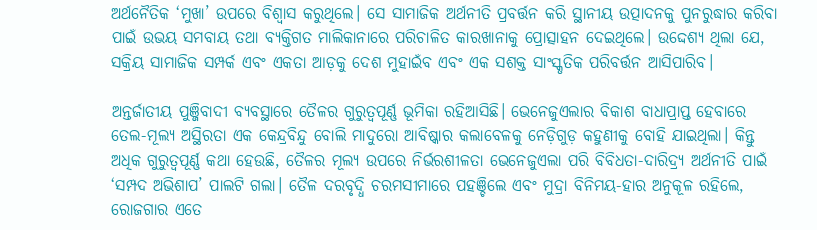ଅର୍ଥନୈତିକ ‘ମୁଖା’ ଉପରେ ବିଶ୍ୱାସ କରୁଥିଲେ। ସେ ସାମାଜିକ ଅର୍ଥନୀତି ପ୍ରବର୍ତ୍ତନ କରି ସ୍ଥାନୀୟ ଉତ୍ପାଦନକୁ ପୁନରୁଦ୍ଧାର କରିବା ପାଇଁ ଉଭୟ ସମବାୟ ତଥା ବ୍ୟକ୍ତିଗତ ମାଲିକାନାରେ ପରିଚାଳିତ କାରଖାନାକୁ ପ୍ରୋତ୍ସାହନ ଦେଇଥିଲେ। ଉଦ୍ଦେଶ୍ୟ ଥିଲା ଯେ, ସକ୍ରିୟ ସାମାଜିକ ସମ୍ପର୍କ ଏବଂ ଏକତା ଆଡ଼କୁ ଦେଶ ମୁହାଇଁବ ଏବଂ ଏକ ସଶକ୍ତ ସାଂସ୍କୃତିକ ପରିବର୍ତ୍ତନ ଆସିପାରିବ।

ଅନ୍ତର୍ଜାତୀୟ ପୁଞ୍ଜିବାଦୀ ବ୍ୟବସ୍ଥାରେ ତୈଳର ଗୁରୁତ୍ୱପୂର୍ଣ୍ଣ ଭୂମିକା ରହିଆସିଛି। ଭେନେଜୁଏଲାର ବିକାଶ ବାଧାପ୍ରାପ୍ତ ହେବାରେ ତେଲ-ମୂଲ୍ୟ ଅସ୍ଥିରତା ଏକ କେନ୍ଦ୍ରବିନ୍ଦୁ ବୋଲି ମାଦୁରୋ ଆବିଷ୍କାର କଲାବେଳକୁ ନେଡ଼ିଗୁଡ଼ କହୁଣୀକୁ ବୋହି ଯାଇଥିଲା। କିନ୍ତୁ ଅଧିକ ଗୁରୁତ୍ୱପୂର୍ଣ୍ଣ କଥା ହେଉଛି, ତୈଳର ମୂଲ୍ୟ ଉପରେ ନିର୍ଭରଶୀଳତା ଭେନେଜୁଏଲା ପରି ବିବିଧତା-ଦାରିଦ୍ର୍ୟ ଅର୍ଥନୀତି ପାଇଁ  ‘ସମ୍ପଦ ଅଭିଶାପ’ ପାଲଟି ଗଲା। ତୈଳ ଦରବୃଦ୍ଧି ଚରମସୀମାରେ ପହଞ୍ଚିଲେ ଏବଂ ମୁଦ୍ରା ବିନିମୟ-ହାର ଅନୁକୂଳ ରହିଲେ, ରୋଜଗାର ଏତେ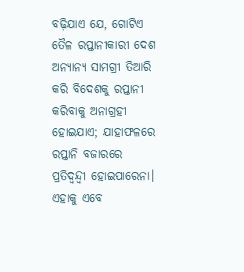ବଢ଼ିଯାଏ ଯେ, ଗୋଟିଏ ତୈଳ ରପ୍ତାନୀକାରୀ ଦେଶ ଅନ୍ୟାନ୍ୟ ସାମଗ୍ରୀ ତିଆରି କରି ବିଦେଶକୁ ରପ୍ତାନୀ କରିବାକୁ ଅନାଗ୍ରହୀ ହୋଇଯାଏ; ଯାହାଫଳରେ ରପ୍ତାନି ବଜାରରେ ପ୍ରତିଦ୍ୱନ୍ଦ୍ୱୀ ହୋଇପାରେନା। ଏହାକୁ ଏବେ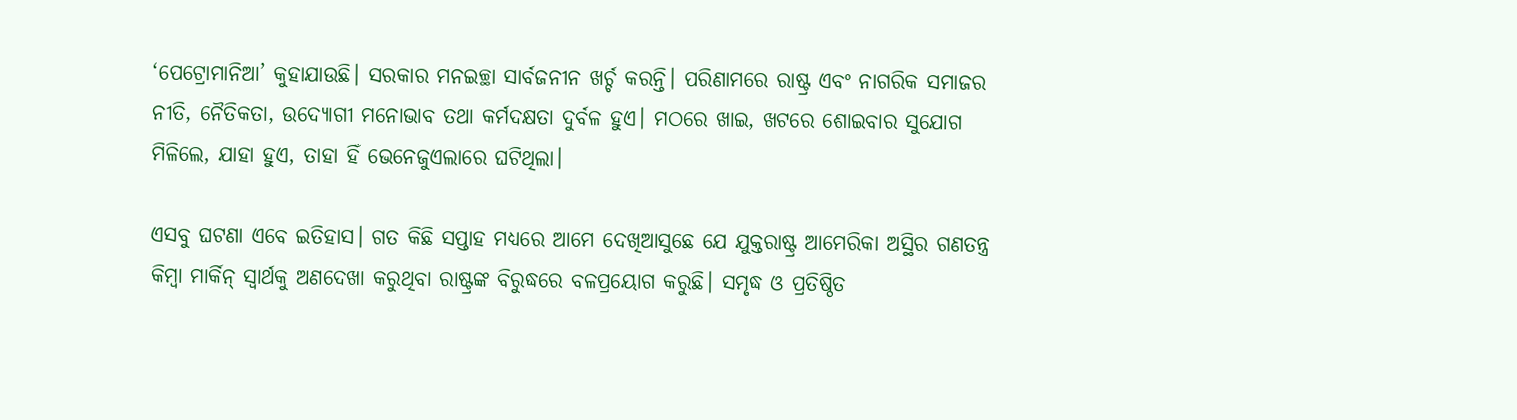‘ପେଟ୍ରୋମାନିଆ’ କୁହାଯାଉଛି। ସରକାର ମନଇଚ୍ଛା ସାର୍ବଜନୀନ ଖର୍ଚ୍ଚ କରନ୍ତି। ପରିଣାମରେ ରାଷ୍ଟ୍ର ଏବଂ ନାଗରିକ ସମାଜର ନୀତି, ନୈତିକତା, ଉଦ୍ୟୋଗୀ ମନୋଭାବ ତଥା କର୍ମଦକ୍ଷତା ଦୁର୍ବଳ ହୁଏ। ମଠରେ ଖାଇ, ଖଟରେ ଶୋଇବାର ସୁଯୋଗ ମିଳିଲେ, ଯାହା ହୁଏ, ତାହା ହିଁ ଭେନେଜୁଏଲାରେ ଘଟିଥିଲା।

ଏସବୁ ଘଟଣା ଏବେ ଇତିହାସ। ଗତ କିଛି ସପ୍ତାହ ମଧ୍ୟରେ ଆମେ ଦେଖିଆସୁଛେ ଯେ ଯୁକ୍ତରାଷ୍ଟ୍ର ଆମେରିକା ଅସ୍ଥିର ଗଣତନ୍ତ୍ର କିମ୍ବା ମାର୍କିନ୍ ସ୍ୱାର୍ଥକୁ ଅଣଦେଖା କରୁଥିବା ରାଷ୍ଟ୍ରଙ୍କ ବିରୁଦ୍ଧରେ ବଳପ୍ରୟୋଗ କରୁଛି। ସମୃଦ୍ଧ ଓ ପ୍ରତିଷ୍ଠିତ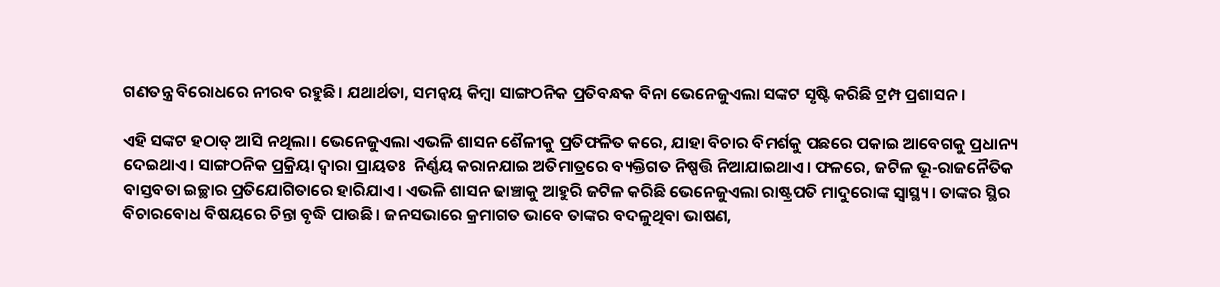ଗଣତନ୍ତ୍ର ବିରୋଧରେ ନୀରବ ରହୁଛି। ଯଥାର୍ଥତା, ସମନ୍ୱୟ କିମ୍ବା ସାଙ୍ଗଠନିକ ପ୍ରତିବନ୍ଧକ ବିନା ଭେନେଜୁଏଲା ସଙ୍କଟ ସୃଷ୍ଟି କରିଛି ଟ୍ରମ୍ପ ପ୍ରଶାସନ।

ଏହି ସଙ୍କଟ ହଠାତ୍ ଆସି ନଥିଲା। ଭେନେଜୁଏଲା ଏଭଳି ଶାସନ ଶୈଳୀକୁ ପ୍ରତିଫଳିତ କରେ, ଯାହା ବିଚାର ବିମର୍ଶକୁ ପଛରେ ପକାଇ ଆବେଗକୁ ପ୍ରଧାନ୍ୟ ଦେଇଥାଏ। ସାଙ୍ଗଠନିକ ପ୍ରକ୍ରିୟା ଦ୍ୱାରା ପ୍ରାୟତଃ  ନିର୍ଣ୍ଣୟ କରାନଯାଇ ଅତିମାତ୍ରରେ ବ୍ୟକ୍ତିଗତ ନିଷ୍ପତ୍ତି ନିଆଯାଇଥାଏ। ଫଳରେ, ଜଟିଳ ଭୂ-ରାଜନୈତିକ ବାସ୍ତବତା ଇଚ୍ଛାର ପ୍ରତିଯୋଗିତାରେ ହାରିଯାଏ। ଏଭଳି ଶାସନ ଢାଞ୍ଚାକୁ ଆହୁରି ଜଟିଳ କରିଛି ଭେନେଜୁଏଲା ରାଷ୍ଟ୍ରପତି ମାଦୁରୋଙ୍କ ସ୍ୱାସ୍ଥ୍ୟ। ତାଙ୍କର ସ୍ଥିର ବିଚାରବୋଧ ବିଷୟରେ ଚିନ୍ତା ବୃଦ୍ଧି ପାଉଛି। ଜନସଭାରେ କ୍ରମାଗତ ଭାବେ ତାଙ୍କର ବଦଳୁଥିବା ଭାଷଣ,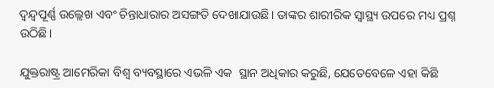ଦ୍ୱନ୍ଦ୍ୱପୂର୍ଣ୍ଣ ଉଲ୍ଲେଖ ଏବଂ ଚିନ୍ତାଧାରାର ଅସଙ୍ଗତି ଦେଖାଯାଉଛି। ତାଙ୍କର ଶାରୀରିକ ସ୍ୱାସ୍ଥ୍ୟ ଉପରେ ମଧ୍ୟ ପ୍ରଶ୍ନ ଉଠିଛି।

ଯୁକ୍ତରାଷ୍ଟ୍ର ଆମେରିକା ବିଶ୍ୱ ବ୍ୟବସ୍ଥାରେ ଏଭଳି ଏକ  ସ୍ଥାନ ଅଧିକାର କରୁଛି, ଯେତେବେଳେ ଏହା କିଛି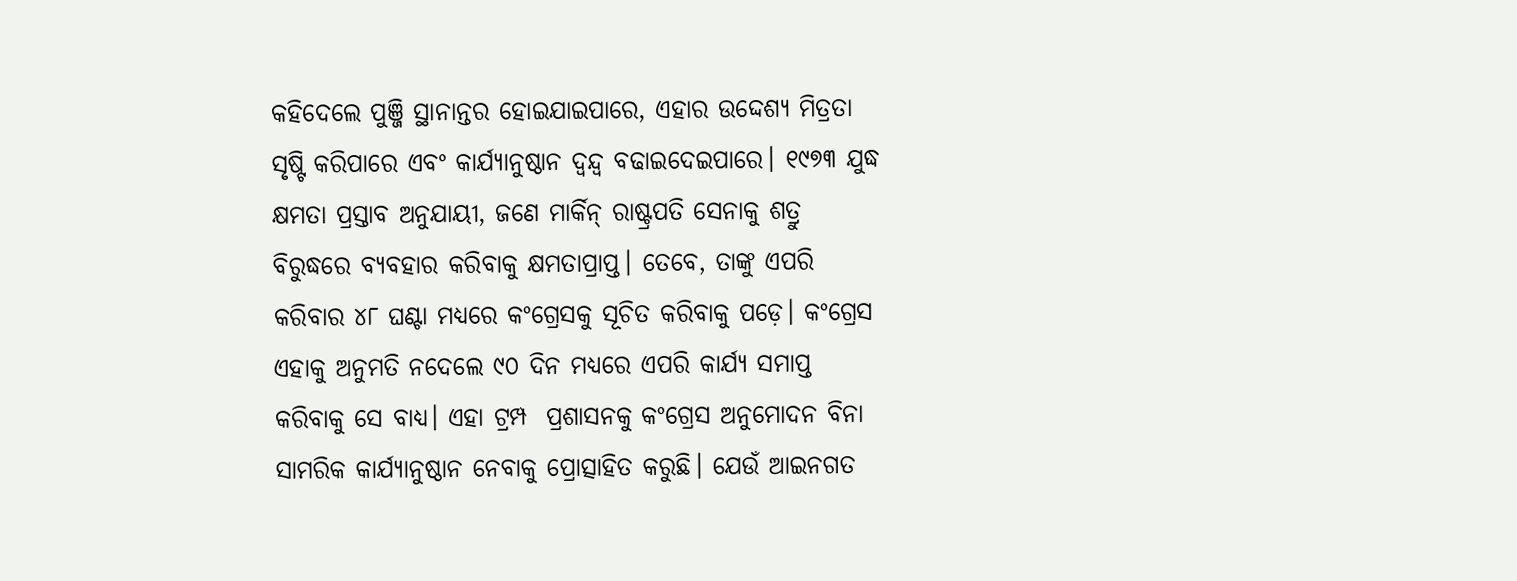କହିଦେଲେ ପୁଞ୍ଜି ସ୍ଥାନାନ୍ତର ହୋଇଯାଇପାରେ, ଏହାର ଉଦ୍ଦେଶ୍ୟ ମିତ୍ରତା ସୃଷ୍ଟି କରିପାରେ ଏବଂ କାର୍ଯ୍ୟାନୁଷ୍ଠାନ ଦ୍ୱନ୍ଦ୍ୱ ବଢାଇଦେଇପାରେ। ୧୯୭୩ ଯୁଦ୍ଧ କ୍ଷମତା ପ୍ରସ୍ତାବ ଅନୁଯାୟୀ, ଜଣେ ମାର୍କିନ୍ ରାଷ୍ଟ୍ରପତି ସେନାକୁ ଶତ୍ରୁ ବିରୁଦ୍ଧରେ ବ୍ୟବହାର କରିବାକୁ କ୍ଷମତାପ୍ରାପ୍ତ। ତେବେ, ତାଙ୍କୁ ଏପରି  କରିବାର ୪୮ ଘଣ୍ଟା ମଧ୍ୟରେ କଂଗ୍ରେସକୁ ସୂଚିତ କରିବାକୁ ପଡ଼େ। କଂଗ୍ରେସ ଏହାକୁ ଅନୁମତି ନଦେଲେ ୯୦ ଦିନ ମଧ୍ୟରେ ଏପରି କାର୍ଯ୍ୟ ସମାପ୍ତ କରିବାକୁ ସେ ବାଧ୍ୟ। ଏହା ଟ୍ରମ୍ପ  ପ୍ରଶାସନକୁ କଂଗ୍ରେସ ଅନୁମୋଦନ ବିନା ସାମରିକ କାର୍ଯ୍ୟାନୁଷ୍ଠାନ ନେବାକୁ ପ୍ରୋତ୍ସାହିତ କରୁଛି। ଯେଉଁ ଆଇନଗତ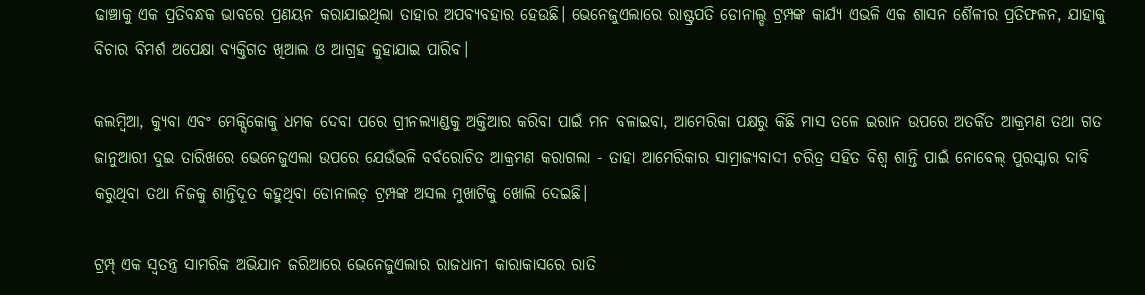ଢାଞ୍ଚାକୁ ଏକ ପ୍ରତିବନ୍ଧକ ଭାବରେ ପ୍ରଣୟନ କରାଯାଇଥିଲା ତାହାର ଅପବ୍ୟବହାର ହେଉଛି। ଭେନେଜୁଏଲାରେ ରାଷ୍ଟ୍ରପତି ଡୋନାଲ୍ଡ ଟ୍ରମ୍ପଙ୍କ କାର୍ଯ୍ୟ ଏଭଳି ଏକ ଶାସନ ଶୈଳୀର ପ୍ରତିଫଳନ, ଯାହାକୁ ବିଚାର ବିମର୍ଶ ଅପେକ୍ଷା ବ୍ୟକ୍ତିଗତ ଖିଆଲ ଓ ଆଗ୍ରହ କୁହାଯାଇ ପାରିବ।

କଲମ୍ବିଆ, କ୍ୟୁବା ଏବଂ ମେକ୍ସିକୋକୁ ଧମକ ଦେବା ପରେ ଗ୍ରୀନଲ୍ୟାଣ୍ଡକୁ ଅକ୍ତିଆର କରିବା ପାଇଁ ମନ ବଳାଇବା, ଆମେରିକା ପକ୍ଷରୁ କିଛି ମାସ ତଳେ ଇରାନ ଉପରେ ଅତର୍କିତ ଆକ୍ରମଣ ତଥା ଗତ ଜାନୁଆରୀ ଦୁଇ ତାରିଖରେ ଭେନେଜୁଏଲା ଉପରେ ଯେଉଁଭଳି ବର୍ବରୋଚିତ ଆକ୍ରମଣ କରାଗଲା - ତାହା ଆମେରିକାର ସାମ୍ରାଜ୍ୟବାଦୀ ଚରିତ୍ର ସହିତ ବିଶ୍ୱ ଶାନ୍ତି ପାଇଁ ନୋବେଲ୍ ପୁରସ୍କାର ଦାବି କରୁଥିବା ତଥା ନିଜକୁ ଶାନ୍ତିଦୂତ କହୁଥିବା ଡୋନାଲଡ଼ ଟ୍ରମ୍ପଙ୍କ ଅସଲ ମୁଖାଟିକୁ ଖୋଲି ଦେଇଛି।

ଟ୍ରମ୍ପ୍ ଏକ ସ୍ୱତନ୍ତ୍ର ସାମରିକ ଅଭିଯାନ ଜରିଆରେ ଭେନେଜୁଏଲାର ରାଜଧାନୀ କାରାକାସରେ ରାତି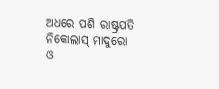ଅଧରେ ପଶି ରାଷ୍ଟ୍ରପତି ନିକୋଲାସ୍ ମାଦୁରୋ ଓ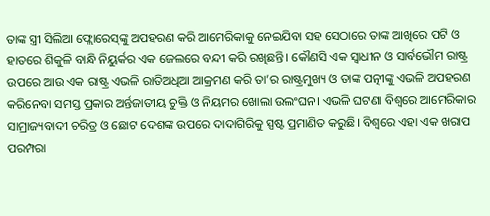ତାଙ୍କ ସ୍ତ୍ରୀ ସିଲିଆ ଫ୍ଲୋରେସ୍‌ଙ୍କୁ ଅପହରଣ କରି ଆମେରିକାକୁ ନେଇଯିବା ସହ ସେଠାରେ ତାଙ୍କ ଆଖିରେ ପଟି ଓ ହାତରେ ଶିକୁଳି ବାନ୍ଧି ନିୟୁର୍କର ଏକ ଜେଲରେ ବନ୍ଦୀ କରି ରଖିଛନ୍ତି। କୌଣସି ଏକ ସ୍ୱାଧୀନ ଓ ସାର୍ବଭୌମ ରାଷ୍ଟ୍ର ଉପରେ ଆଉ ଏକ ରାଷ୍ଟ୍ର ଏଭଳି ରାତିଅଧିଆ ଆକ୍ରମଣ କରି ତା’ର ରାଷ୍ଟ୍ରମୁଖ୍ୟ ଓ ତାଙ୍କ ପତ୍ନୀଙ୍କୁ ଏଭଳି ଅପହରଣ କରିନେବା ସମସ୍ତ ପ୍ରକାର ଅର୍ନ୍ତଜାତୀୟ ଚୁକ୍ତି ଓ ନିୟମର ଖୋଲା ଉଲଂଘନ। ଏଭଳି ଘଟଣା ବିଶ୍ୱରେ ଆମେରିକାର ସାମ୍ରାଜ୍ୟବାଦୀ ଚରିତ୍ର ଓ ଛୋଟ ଦେଶଙ୍କ ଉପରେ ଦାଦାଗିରିକୁ ସ୍ପଷ୍ଟ ପ୍ରମାଣିତ କରୁଛି। ବିଶ୍ୱରେ ଏହା ଏକ ଖରାପ ପରମ୍ପରା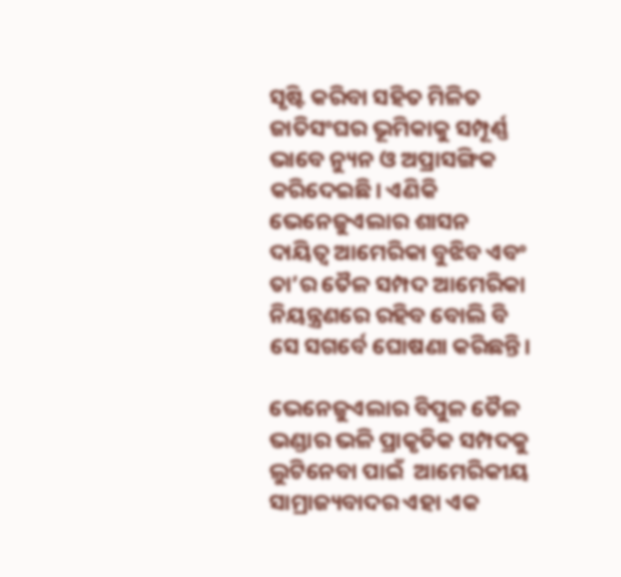ସୃଷ୍ଟି କରିବା ସହିତ ମିଳିତ ଜାତିସଂଘର ଭୂମିକାକୁ ସମ୍ପୂର୍ଣ୍ଣ ଭାବେ ନ୍ୟୁନ ଓ ଅପ୍ରାସଙ୍ଗିକ କରିଦେଇଛି। ଏଣିକି ଭେନେଜୁଏଲାର ଶାସନ ଦାୟିତ୍ୱ ଆମେରିକା ବୁଝିବ ଏବଂ ତା’ର ତୈଳ ସମ୍ପଦ ଆମେରିକା ନିୟନ୍ତ୍ରଣରେ ରହିବ ବୋଲି ବି ସେ ସଗର୍ବେ ଘୋଷଣା କରିଛନ୍ତି।

ଭେନେଜୁଏଲାର ବିପୁଳ ତୈଳ ଭଣ୍ଡାର ଭଳି ପ୍ରାକୃତିକ ସମ୍ପଦକୁ ଲୁଟିନେବା ପାଇଁ  ଆମେରିକୀୟ ସାମ୍ରାଜ୍ୟବାଦର ଏହା ଏକ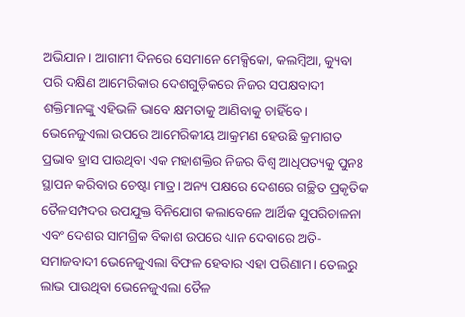ଅଭିଯାନ। ଆଗାମୀ ଦିନରେ ସେମାନେ ମେକ୍ସିକୋ, କଲମ୍ବିଆ, କ୍ୟୁବା ପରି ଦକ୍ଷିଣ ଆମେରିକାର ଦେଶଗୁଡ଼ିକରେ ନିଜର ସପକ୍ଷବାଦୀ ଶକ୍ତିମାନଙ୍କୁ ଏହିଭଳି ଭାବେ କ୍ଷମତାକୁ ଆଣିବାକୁ ଚାହିଁବେ। ଭେନେଜୁଏଲା ଉପରେ ଆମେରିକୀୟ ଆକ୍ରମଣ ହେଉଛି କ୍ରମାଗତ ପ୍ରଭାବ ହ୍ରାସ ପାଉଥିବା ଏକ ମହାଶକ୍ତିର ନିଜର ବିଶ୍ୱ ଆଧିପତ୍ୟକୁ ପୁନଃ ସ୍ଥାପନ କରିବାର ଚେଷ୍ଟା ମାତ୍ର। ଅନ୍ୟ ପକ୍ଷରେ ଦେଶରେ ଗଚ୍ଛିତ ପ୍ରକୃତିକ ତୈଳସମ୍ପଦର ଉପଯୁକ୍ତ ବିନିଯୋଗ କଲାବେଳେ ଆର୍ଥିକ ସୁପରିଚାଳନା ଏବଂ ଦେଶର ସାମଗ୍ରିକ ବିକାଶ ଉପରେ ଧ୍ୟାନ ଦେବାରେ ଅତି-ସମାଜବାଦୀ ଭେନେଜୁଏଲା ବିଫଳ ହେବାର ଏହା ପରିଣାମ। ତେଲରୁ ଲାଭ ପାଉଥିବା ଭେନେଜୁଏଲା ତୈଳ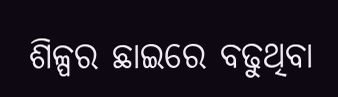ଶିଳ୍ପର ଛାଇରେ ବଢୁଥିବା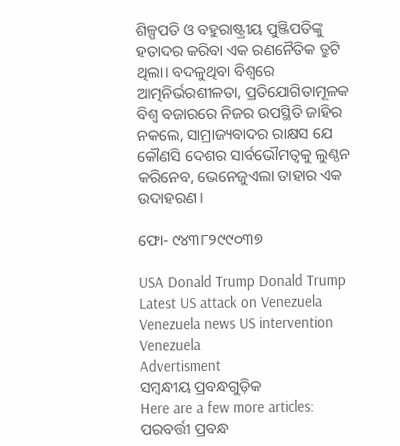ଶିଳ୍ପପତି ଓ ବହୁରାଷ୍ଟ୍ରୀୟ ପୁଞ୍ଜିପତିଙ୍କୁ ହତାଦର କରିବା ଏକ ରଣନୈତିକ ତ୍ରୁଟି ଥିଲା। ବଦଳୁଥିବା ବିଶ୍ୱରେ ଆତ୍ମନିର୍ଭରଶୀଳତା, ପ୍ରତିଯୋଗିତାମୂଳକ ବିଶ୍ୱ ବଜାରରେ ନିଜର ଉପସ୍ଥିତି ଜାହିର ନକଲେ, ସାମ୍ରାଜ୍ୟବାଦର ରାକ୍ଷସ ଯେ କୌଣସି ଦେଶର ସାର୍ବଭୌମତ୍ୱକୁ ଲୁଣ୍ଠନ କରିନେବ, ଭେନେଜୁଏଲା ତାହାର ଏକ ଉଦାହରଣ।

ଫୋ- ୯୪୩୮୨୯୯୦୩୭

USA Donald Trump Donald Trump Latest US attack on Venezuela Venezuela news US intervention Venezuela
Advertisment
ସମ୍ବନ୍ଧୀୟ ପ୍ରବନ୍ଧଗୁଡ଼ିକ
Here are a few more articles:
ପରବର୍ତ୍ତୀ ପ୍ରବନ୍ଧ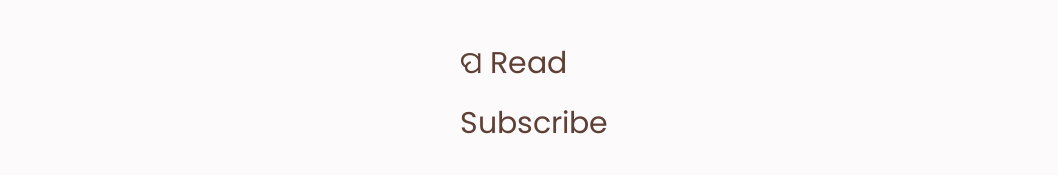ପ Read
Subscribe